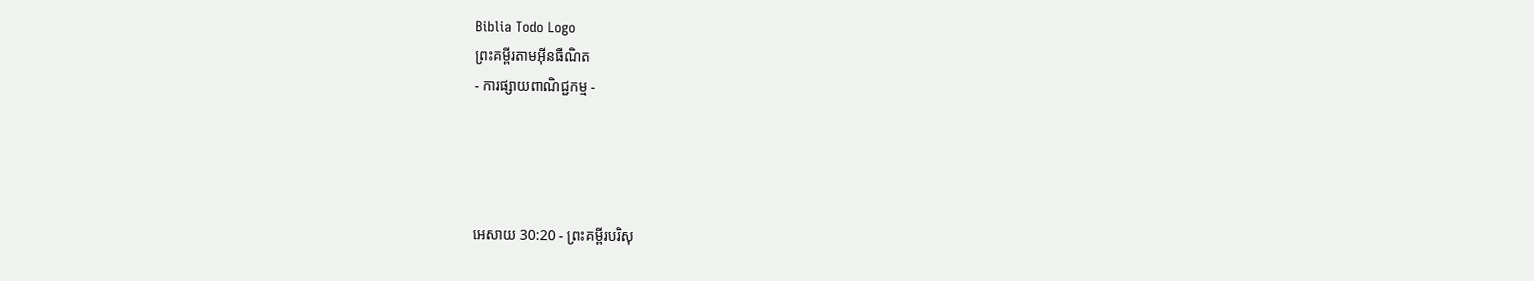Biblia Todo Logo
ព្រះគម្ពីរតាមអ៊ីនធឺណិត
- ការផ្សាយពាណិជ្ជកម្ម -




អេសាយ 30:20 - ព្រះគម្ពីរបរិសុ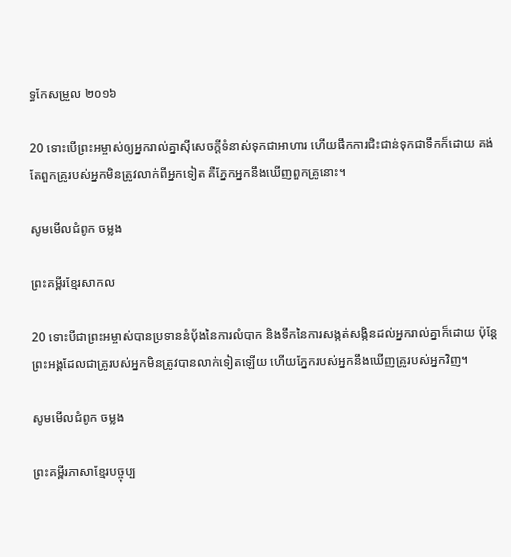ទ្ធកែសម្រួល ២០១៦

20 ទោះបើព្រះ‌អម្ចាស់ឲ្យអ្នករាល់គ្នាស៊ីសេចក្ដីទំនាស់ទុកជាអាហារ ហើយផឹកការជិះជាន់ទុកជាទឹកក៏ដោយ គង់តែពួកគ្រូរបស់អ្នកមិនត្រូវលាក់ពីអ្នកទៀត គឺភ្នែកអ្នកនឹងឃើញពួកគ្រូនោះ។

សូមមើលជំពូក ចម្លង

ព្រះគម្ពីរខ្មែរសាកល

20 ទោះបីជាព្រះអម្ចាស់បានប្រទាននំប៉័ងនៃការលំបាក និងទឹកនៃការសង្កត់សង្កិនដល់អ្នករាល់គ្នាក៏ដោយ ប៉ុន្តែព្រះអង្គដែលជាគ្រូរបស់អ្នកមិនត្រូវបានលាក់ទៀតឡើយ ហើយភ្នែករបស់អ្នកនឹងឃើញគ្រូរបស់អ្នកវិញ។

សូមមើលជំពូក ចម្លង

ព្រះគម្ពីរភាសាខ្មែរបច្ចុប្ប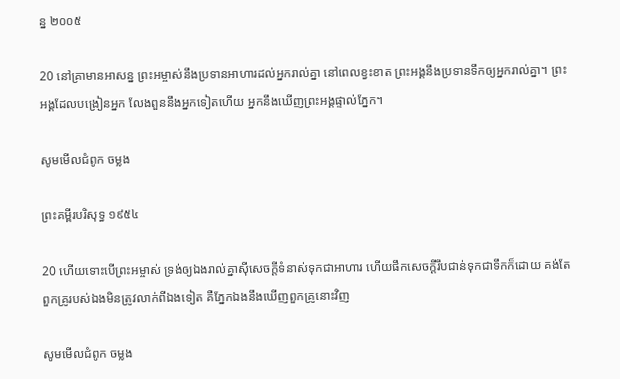ន្ន ២០០៥

20 នៅគ្រាមានអាសន្ន ព្រះ‌អម្ចាស់នឹងប្រទានអាហារដល់អ្នករាល់គ្នា នៅពេលខ្វះខាត ព្រះអង្គនឹងប្រទានទឹកឲ្យអ្នករាល់គ្នា។ ព្រះអង្គដែលបង្រៀនអ្នក លែងពួននឹងអ្នកទៀតហើយ អ្នកនឹងឃើញព្រះអង្គផ្ទាល់ភ្នែក។

សូមមើលជំពូក ចម្លង

ព្រះគម្ពីរបរិសុទ្ធ ១៩៥៤

20 ហើយទោះបើព្រះ‌អម្ចាស់ ទ្រង់ឲ្យឯងរាល់គ្នាស៊ីសេចក្ដីទំនាស់ទុកជាអាហារ ហើយផឹកសេចក្ដីរឹប‌ជាន់ទុកជាទឹកក៏ដោយ គង់តែពួកគ្រូរបស់ឯងមិនត្រូវលាក់ពីឯងទៀត គឺភ្នែកឯងនឹងឃើញពួកគ្រូនោះវិញ

សូមមើលជំពូក ចម្លង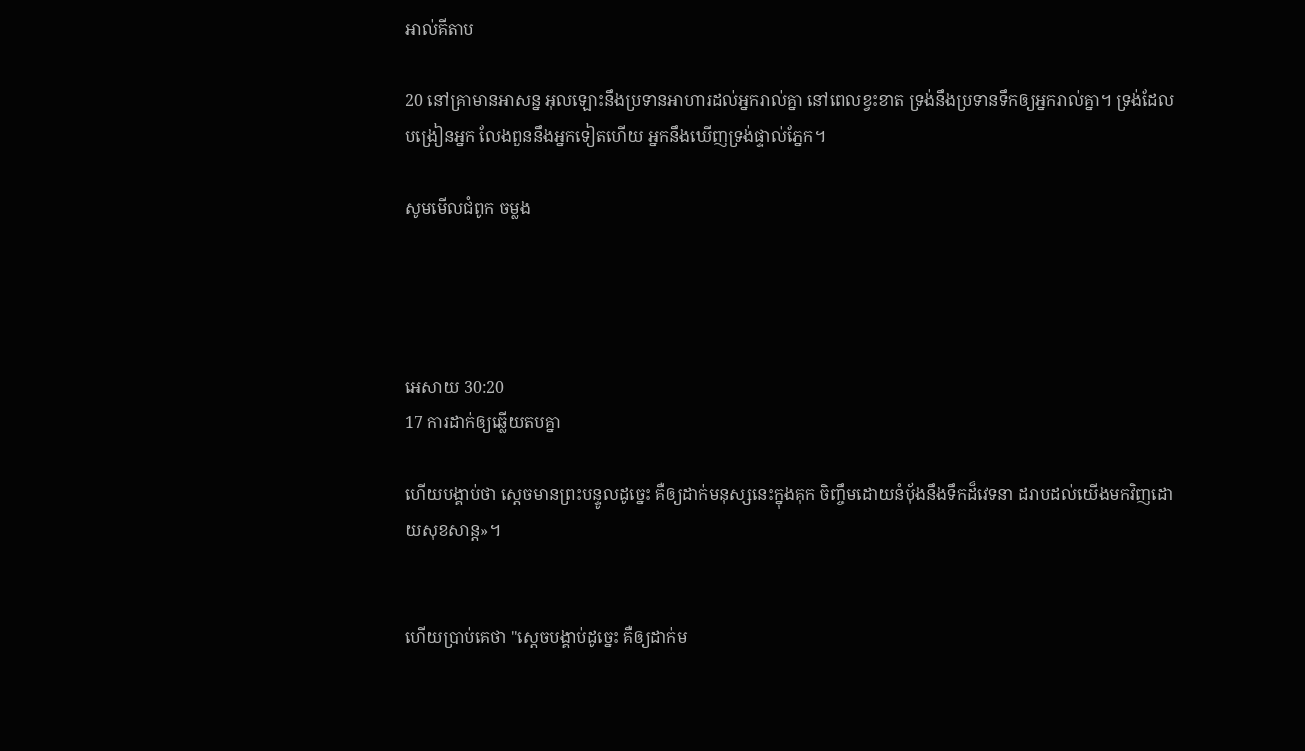អាល់គីតាប

20 នៅគ្រាមានអាសន្ន អុលឡោះនឹងប្រទានអាហារដល់អ្នករាល់គ្នា នៅពេលខ្វះខាត ទ្រង់នឹងប្រទានទឹកឲ្យអ្នករាល់គ្នា។ ទ្រង់ដែលបង្រៀនអ្នក លែងពួននឹងអ្នកទៀតហើយ អ្នកនឹងឃើញទ្រង់ផ្ទាល់ភ្នែក។

សូមមើលជំពូក ចម្លង




អេសាយ 30:20
17 ការដាក់ឲ្យឆ្លើយតបគ្នា

ហើយបង្គាប់ថា ស្ដេចមានព្រះ‌បន្ទូលដូច្នេះ គឺឲ្យដាក់មនុស្សនេះក្នុងគុក ចិញ្ចឹមដោយនំបុ័ងនឹងទឹកដ៏វេទនា ដរាបដល់យើងមកវិញដោយសុខ‌សាន្ត»។


ហើយប្រាប់គេថា "ស្ដេចបង្គាប់ដូច្នេះ គឺឲ្យដាក់ម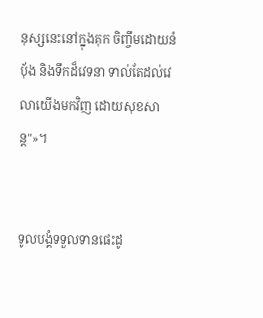នុស្សនេះនៅក្នុងគុក ចិញ្ចឹមដោយនំបុ័ង និងទឹកដ៏វេទនា ទាល់តែដល់វេលាយើងមកវិញ ដោយសុខ‌សាន្ត"»។


ទូល‌បង្គំទទួលទានផេះដូ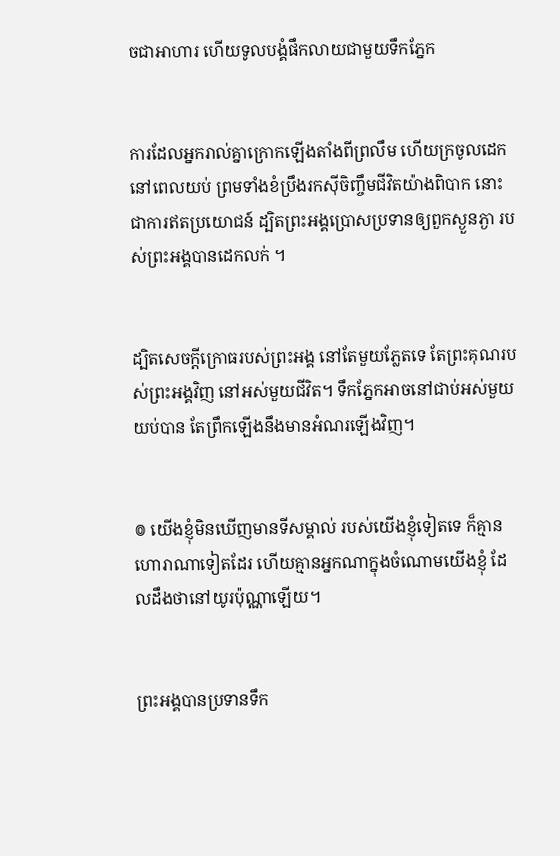ចជាអាហារ ហើយទូល‌បង្គំផឹកលាយជាមួយទឹកភ្នែក


ការដែលអ្នករាល់គ្នាក្រោកឡើងតាំងពីព្រលឹម ហើយក្រចូលដេកនៅពេលយប់ ព្រមទាំងខំប្រឹងរកស៊ីចិញ្ចឹមជីវិតយ៉ាងពិបាក នោះជាការឥតប្រយោជន៍ ដ្បិតព្រះ‌អង្គប្រោសប្រទានឲ្យពួកស្ងួន‌ភ្ងា របស់ព្រះ‌អង្គបានដេកលក់ ។


ដ្បិតសេចក្ដីក្រោធរបស់ព្រះ‌អង្គ នៅតែមួយភ្លែតទេ តែព្រះ‌គុណរបស់ព្រះ‌អង្គវិញ នៅអស់មួយជីវិត។ ទឹកភ្នែកអាចនៅជាប់អស់មួយយប់បាន តែព្រឹកឡើងនឹងមានអំណរឡើងវិញ។


៙ យើងខ្ញុំមិនឃើញមានទីសម្គាល់ របស់យើងខ្ញុំទៀតទេ ក៏គ្មានហោរាណាទៀតដែរ ហើយគ្មានអ្នកណាក្នុងចំណោមយើងខ្ញុំ ដែលដឹងថានៅយូរប៉ុណ្ណាឡើយ។


ព្រះ‌អង្គបានប្រទានទឹក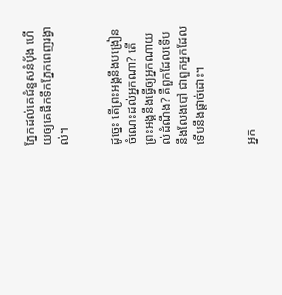ភ្នែកដល់គេជំនួសនំប៉័ង ហើយឲ្យគេផឹកទឹកភ្នែកពេញរង្វាល់។


ដូច្នេះ តើព្រះ‌អង្គនឹងបង្រៀនចំណេះដល់អ្នកណា? តើព្រះ‌អង្គនឹងធ្វើឲ្យអ្នកណាយល់ដំណឹង? គឺពួកដែលទើបនឹងលែងបៅ ជាពួកអ្នកដែលទើបនឹងផ្តាច់ដោះ។


អ្នក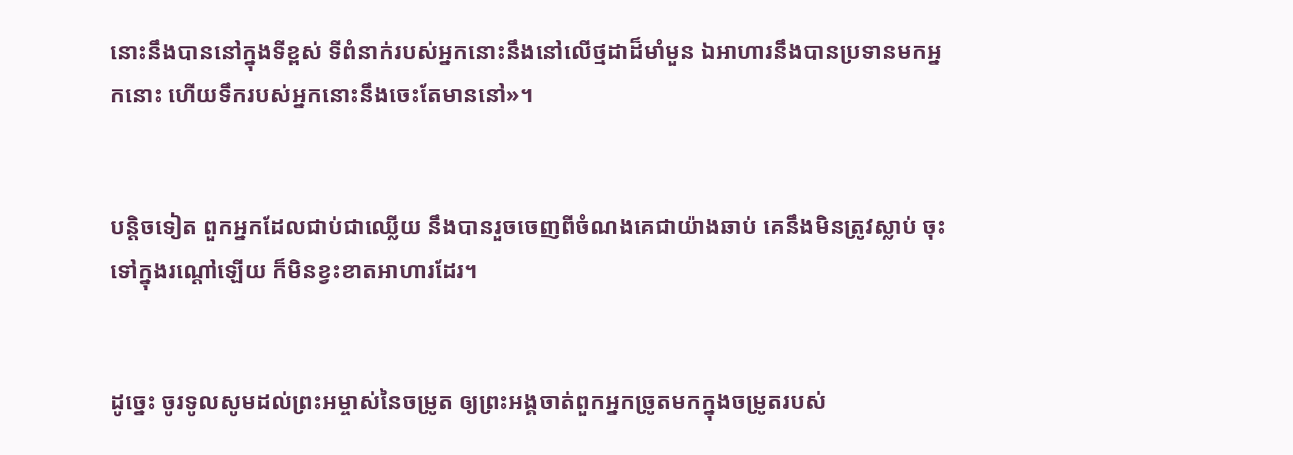នោះនឹងបាននៅក្នុងទីខ្ពស់ ទីពំនាក់របស់អ្នកនោះនឹងនៅលើថ្មដាដ៏មាំ‌មួន ឯអាហារនឹងបានប្រទានមកអ្នកនោះ ហើយទឹករបស់អ្នកនោះនឹងចេះតែមាននៅ»។


បន្តិចទៀត ពួកអ្នកដែលជាប់ជាឈ្លើយ នឹងបានរួចចេញពីចំណងគេជាយ៉ាងឆាប់ គេនឹងមិនត្រូវស្លាប់ ចុះទៅក្នុងរណ្តៅឡើយ ក៏មិនខ្វះ‌ខាតអាហារដែរ។


ដូច្នេះ ចូរទូលសូមដល់ព្រះ‌អម្ចាស់នៃចម្រូត ឲ្យព្រះ‌អង្គចាត់ពួកអ្នកច្រូតមកក្នុងចម្រូតរបស់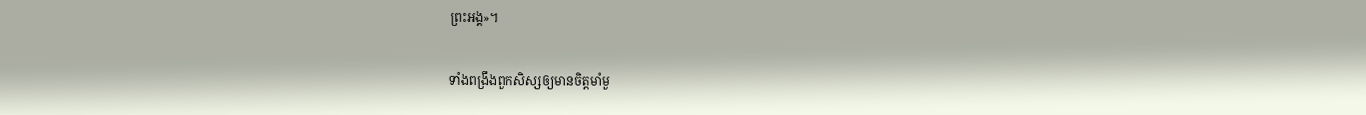ព្រះ‌អង្គ»។


ទាំងពង្រឹងពួកសិស្សឲ្យមានចិត្តមាំមួ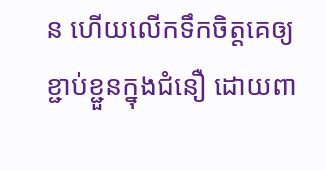ន ហើយលើកទឹកចិត្តគេឲ្យខ្ជាប់ខ្ជួនក្នុងជំនឿ ដោយពា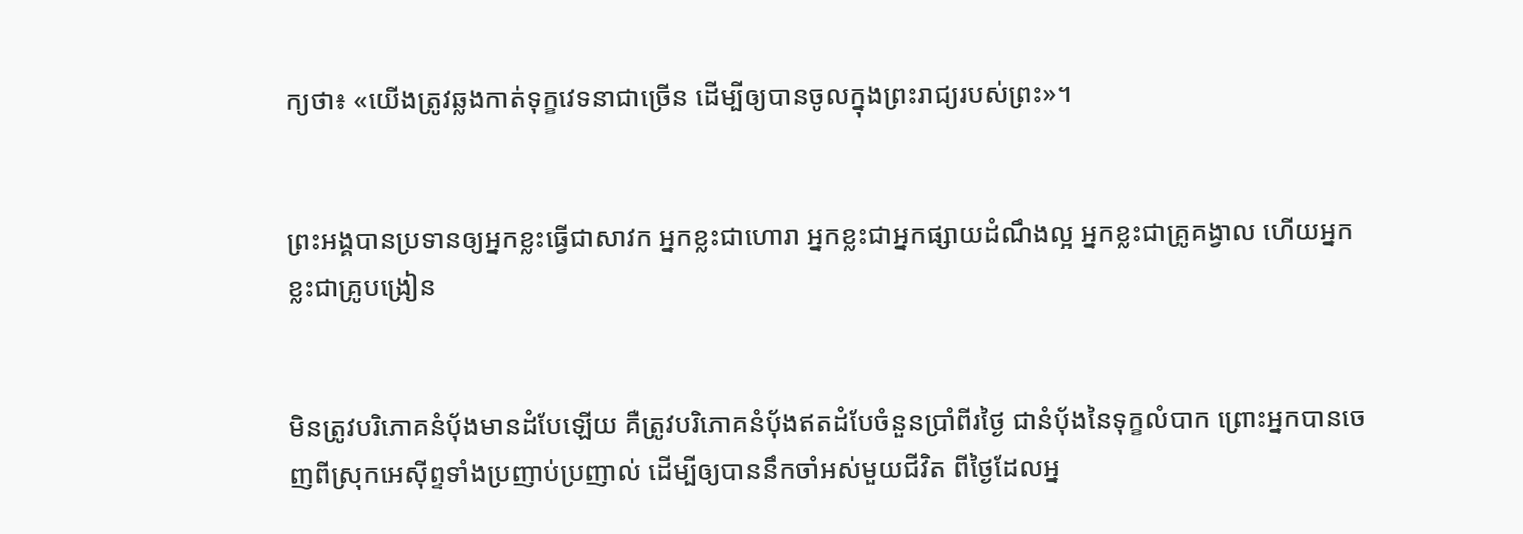ក្យថា៖ «យើងត្រូវឆ្លងកាត់ទុក្ខវេទនាជាច្រើន ដើម្បីឲ្យបានចូលក្នុងព្រះរាជ្យរបស់ព្រះ»។


ព្រះ‌អង្គបានប្រទានឲ្យអ្នកខ្លះធ្វើជាសាវក អ្នកខ្លះជាហោរា អ្នកខ្លះជាអ្នកផ្សាយដំណឹងល្អ អ្នកខ្លះជាគ្រូគង្វាល ហើយអ្នកខ្លះជាគ្រូបង្រៀន


មិនត្រូវបរិ‌ភោគនំបុ័ងមានដំបែឡើយ គឺត្រូវបរិ‌ភោគនំបុ័ងឥតដំបែចំនួនប្រាំពីរថ្ងៃ ជានំបុ័ងនៃទុក្ខលំបាក ព្រោះអ្នកបានចេញពីស្រុកអេស៊ីព្ទទាំងប្រញាប់‌ប្រញាល់ ដើម្បីឲ្យបាននឹកចាំអស់មួយជីវិត ពីថ្ងៃដែលអ្ន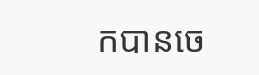កបានចេ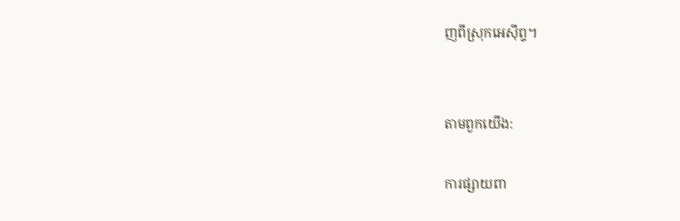ញពីស្រុកអេស៊ីព្ទ។


តាមពួកយើង:

ការផ្សាយពា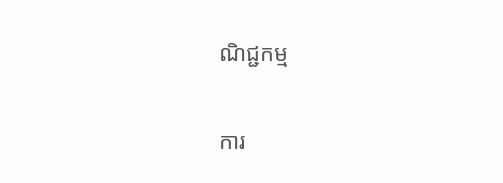ណិជ្ជកម្ម


ការ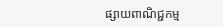ផ្សាយពាណិជ្ជកម្ម